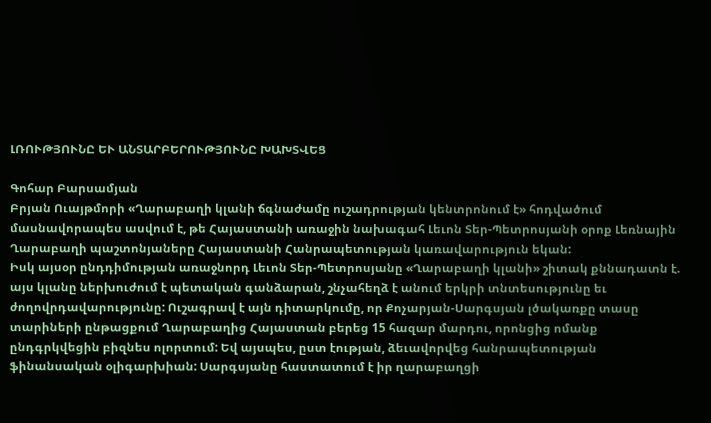ԼՌՈՒԹՅՈՒՆԸ ԵՒ ԱՆՏԱՐԲԵՐՈՒԹՅՈՒՆԸ ԽԱԽՏՎԵՑ

Գոհար Բարսամյան
Բրյան Ուայթմորի «Ղարաբաղի կլանի ճգնաժամը ուշադրության կենտրոնում է» հոդվածում մասնավորապես ասվում է, թե Հայաստանի առաջին նախագահ Լեւոն Տեր-Պետրոսյանի օրոք Լեռնային Ղարաբաղի պաշտոնյաները Հայաստանի Հանրապետության կառավարություն եկան:
Իսկ այսօր ընդդիմության առաջնորդ Լեւոն Տեր-Պետրոսյանը «Ղարաբաղի կլանի» շիտակ քննադատն է. այս կլանը ներխուժում է պետական գանձարան, շնչահեղձ է անում երկրի տնտեսությունը եւ ժողովրդավարությունը: Ուշագրավ է այն դիտարկումը, որ Քոչարյան-Սարգսյան լծակառքը տասը տարիների ընթացքում Ղարաբաղից Հայաստան բերեց 15 հազար մարդու, որոնցից ոմանք ընդգրկվեցին բիզնես ոլորտում: Եվ այսպես, ըստ էության, ձեւավորվեց հանրապետության ֆինանսական օլիգարխիան: Սարգսյանը հաստատում է իր ղարաբաղցի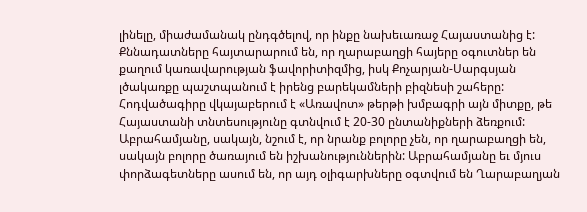լինելը, միաժամանակ ընդգծելով, որ ինքը նախեւառաջ Հայաստանից է: Քննադատները հայտարարում են, որ ղարաբաղցի հայերը օգուտներ են քաղում կառավարության ֆավորիտիզմից, իսկ Քոչարյան-Սարգսյան լծակառքը պաշտպանում է իրենց բարեկամների բիզնեսի շահերը: Հոդվածագիրը վկայաբերում է «Առավոտ» թերթի խմբագրի այն միտքը, թե Հայաստանի տնտեսությունը գտնվում է 20-30 ընտանիքների ձեռքում: Աբրահամյանը, սակայն, նշում է, որ նրանք բոլորը չեն, որ ղարաբաղցի են, սակայն բոլորը ծառայում են իշխանություններին: Աբրահամյանը եւ մյուս փորձագետները ասում են, որ այդ օլիգարխները օգտվում են Ղարաբաղյան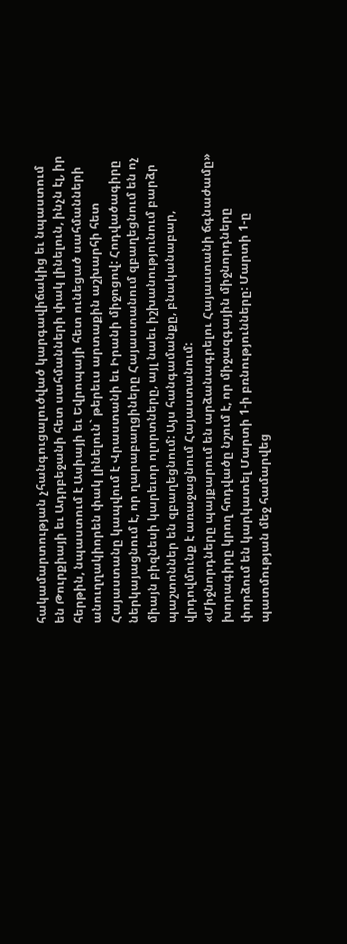հակամարտության չհանգուցալուծված կարգավիճակից եւ նպաստում են Թուրքիայի եւ Ադրբեջանի հետ սահմանների փակ լինելուն, ինչն էլ, իր հերթին, նպաստում է Ասիայի եւ Եվրոպայի հետ ունեցած սահմանների անուղղակիորեն փակ լինելուն` թերեւս արտաքին աշխարհի հետ Հայաստանը կապվում է Վրաստանի եւ Իրանի միջոցով: Հոդվածագիրը ներկայացնում է, որ ղարաբաղցիները Հայաստանում զբաղեցնում են ոչ միայն բիզնեսի կարեւոր ոլորտները, այլ նաեւ իշխանությունում բարձր պաշտոններ են զբաղեցնում: Այս հանգամանքը, բնականաբար, վրդովմունք է առաջացնում Հայաստանում:
«Միջնորդները պայքարում են արձանագրելու Հայաստանի ճգնաժամը» խորագիրը կրող հոդվածը նշում է, որ միջազգային միջնորդները փորձում են կարկատել Մարտի 1-ի բռնությունները: Մարտի 1-ը պատմության մեջ համարվեց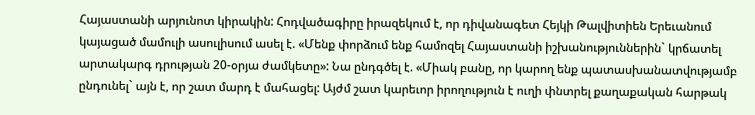Հայաստանի արյունոտ կիրակին: Հոդվածագիրը իրազեկում է, որ դիվանագետ Հեյկի Թալվիտիեն Երեւանում կայացած մամուլի ասուլիսում ասել է. «Մենք փորձում ենք համոզել Հայաստանի իշխանություններին` կրճատել արտակարգ դրության 20-օրյա ժամկետը»: Նա ընդգծել է. «Միակ բանը, որ կարող ենք պատասխանատվությամբ ընդունել` այն է, որ շատ մարդ է մահացել: Այժմ շատ կարեւոր իրողություն է ուղի փնտրել քաղաքական հարթակ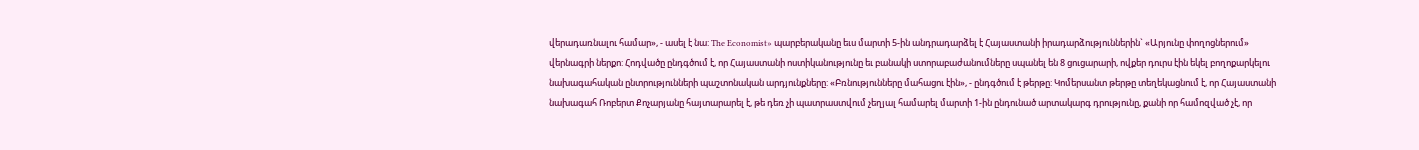վերադառնալու համար», - ասել է նա: The Economist» պարբերականը եւս մարտի 5-ին անդրադարձել է Հայաստանի իրադարձություններին` «Արյունը փողոցներում» վերնագրի ներքո: Հոդվածը ընդգծում է, որ Հայաստանի ոստիկանությունը եւ բանակի ստորաբաժանումները սպանել են 8 ցուցարարի, ովքեր դուրս էին եկել բողոքարկելու նախագահական ընտրությունների պաշտոնական արդյունքները: «Բռնությունները մահացու էին», - ընդգծում է թերթը: Կոմերսանտ թերթը տեղեկացնում է, որ Հայաստանի նախագահ Ռոբերտ Քոչարյանը հայտարարել է, թե դեռ չի պատրաստվում չեղյալ համարել մարտի 1-ին ընդունած արտակարգ դրությունը, քանի որ համոզված չէ, որ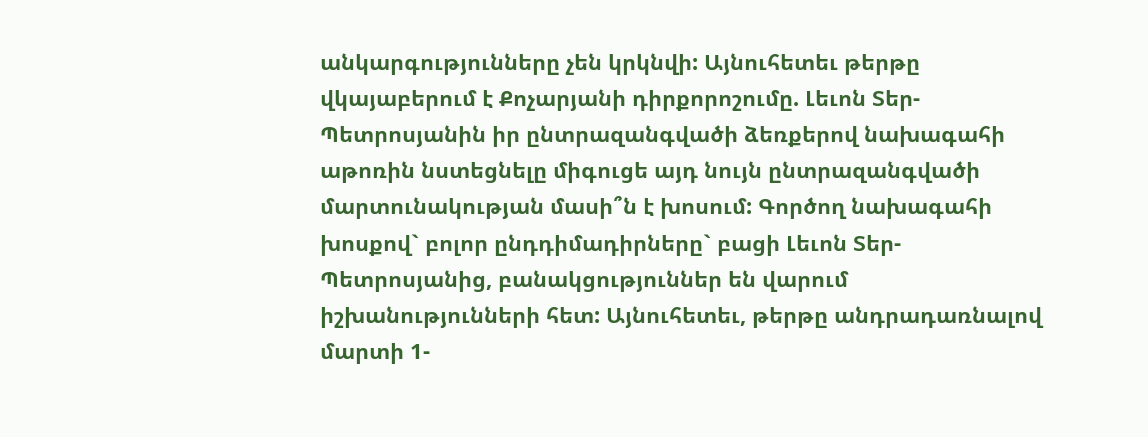անկարգությունները չեն կրկնվի: Այնուհետեւ թերթը վկայաբերում է Քոչարյանի դիրքորոշումը. Լեւոն Տեր-Պետրոսյանին իր ընտրազանգվածի ձեռքերով նախագահի աթոռին նստեցնելը միգուցե այդ նույն ընտրազանգվածի մարտունակության մասի՞ն է խոսում: Գործող նախագահի խոսքով` բոլոր ընդդիմադիրները` բացի Լեւոն Տեր-Պետրոսյանից, բանակցություններ են վարում իշխանությունների հետ: Այնուհետեւ, թերթը անդրադառնալով մարտի 1-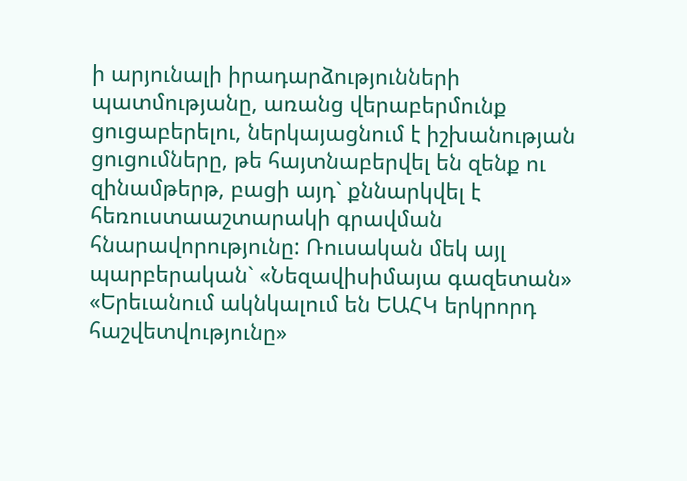ի արյունալի իրադարձությունների պատմությանը, առանց վերաբերմունք ցուցաբերելու, ներկայացնում է իշխանության ցուցումները, թե հայտնաբերվել են զենք ու զինամթերթ, բացի այդ` քննարկվել է հեռուստաաշտարակի գրավման հնարավորությունը: Ռուսական մեկ այլ պարբերական` «Նեզավիսիմայա գազետան» «Երեւանում ակնկալում են ԵԱՀԿ երկրորդ հաշվետվությունը»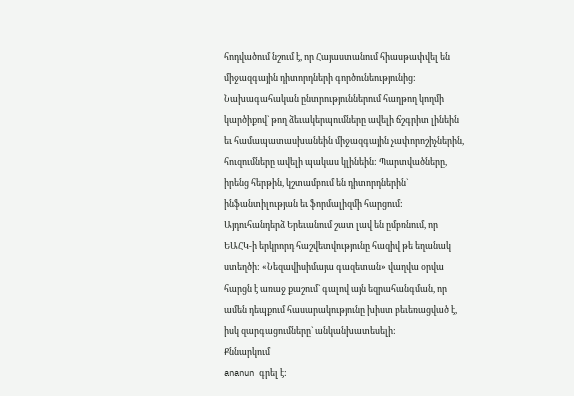հոդվածում նշում է, որ Հայաստանում հիասթափվել են միջազգային դիտորդների գործունեությունից: Նախագահական ընտրություններում հաղթող կողմի կարծիքով` թող ձեւակերպումները ավելի ճշգրիտ լինեին եւ համապատասխանեին միջազգային չափորոշիչներին, հուզումները ավելի պակաս կլինեին: Պարտվածները, իրենց հերթին, կշտամբում են դիտորդներին` ինֆանտիլության եւ ֆորմալիզմի հարցում: Այդուհանդերձ Երեւանում շատ լավ են ըմբռնում, որ ԵԱՀԿ-ի երկրորդ հաշվետվությունը հազիվ թե եղանակ ստեղծի: «Նեզավիսիմայա գազետան» վաղվա օրվա հարցն է առաջ քաշում` գալով այն եզրահանգման, որ ամեն դեպքում հասարակությունը խիստ բեւեռացված է, իսկ զարգացումները` անկանխատեսելի:
Քննարկում
ananun գրել է: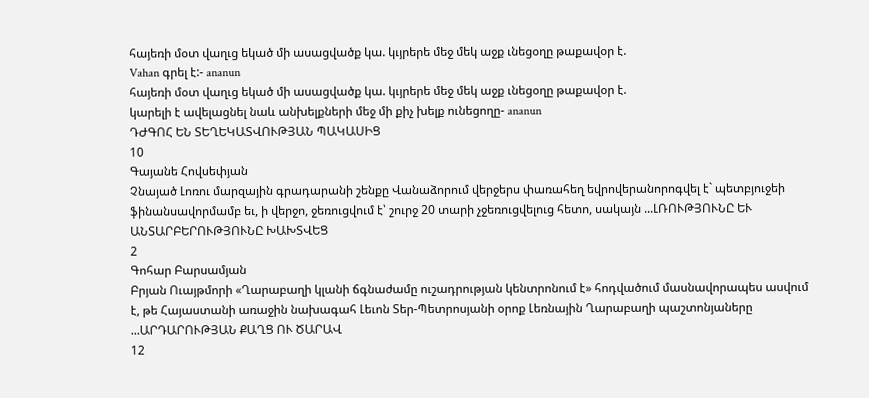հայեռի մօտ վաղւց եկած մի ասացվածք կա. կւյրերե մեջ մեկ աջք ւնեցօղը թաքավօր է.
Vahan գրել է:- ananun
հայեռի մօտ վաղւց եկած մի ասացվածք կա. կւյրերե մեջ մեկ աջք ւնեցօղը թաքավօր է.
կարելի է ավելացնել նաև անխելքների մեջ մի քիչ խելք ունեցողը- ananun
ԴԺԳՈՀ ԵՆ ՏԵՂԵԿԱՏՎՈՒԹՅԱՆ ՊԱԿԱՍԻՑ
10
Գայանե Հովսեփյան
Չնայած Լոռու մարզային գրադարանի շենքը Վանաձորում վերջերս փառահեղ եվրովերանորոգվել է` պետբյուջեի ֆինանսավորմամբ եւ, ի վերջո, ջեռուցվում է՝ շուրջ 20 տարի չջեռուցվելուց հետո, սակայն ...ԼՌՈՒԹՅՈՒՆԸ ԵՒ ԱՆՏԱՐԲԵՐՈՒԹՅՈՒՆԸ ԽԱԽՏՎԵՑ
2
Գոհար Բարսամյան
Բրյան Ուայթմորի «Ղարաբաղի կլանի ճգնաժամը ուշադրության կենտրոնում է» հոդվածում մասնավորապես ասվում է, թե Հայաստանի առաջին նախագահ Լեւոն Տեր-Պետրոսյանի օրոք Լեռնային Ղարաբաղի պաշտոնյաները ...ԱՐԴԱՐՈՒԹՅԱՆ ՔԱՂՑ ՈՒ ԾԱՐԱՎ
12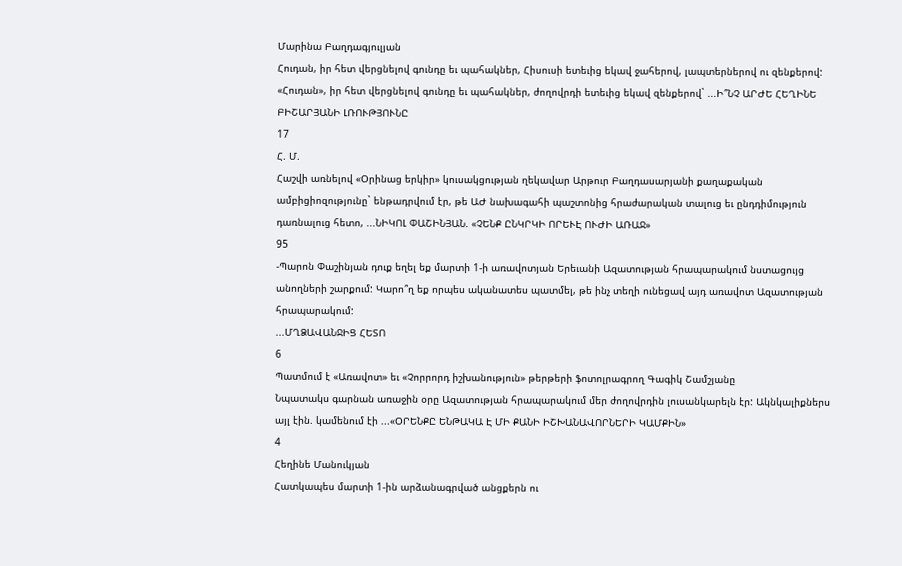Մարինա Բաղդագյուլյան
Հուդան, իր հետ վերցնելով գունդը եւ պահակներ, Հիսուսի ետեւից եկավ ջահերով, լապտերներով ու զենքերով:
«Հուդան», իր հետ վերցնելով գունդը եւ պահակներ, ժողովրդի ետեւից եկավ զենքերով` ...Ի՞ՆՉ ԱՐԺԵ ՀԵՂԻՆԵ ԲԻՇԱՐՅԱՆԻ ԼՌՈՒԹՅՈՒՆԸ
17
Հ. Մ.
Հաշվի առնելով «Օրինաց երկիր» կուսակցության ղեկավար Արթուր Բաղդասարյանի քաղաքական ամբիցիոզությունը` ենթադրվում էր, թե ԱԺ նախագահի պաշտոնից հրաժարական տալուց եւ ընդդիմություն դառնալուց հետո, ...ՆԻԿՈԼ ՓԱՇԻՆՅԱՆ. «ՉԵՆՔ ԸՆԿՐԿԻ ՈՐԵՒԷ ՈՒԺԻ ԱՌԱՋ»
95
-Պարոն Փաշինյան դուք եղել եք մարտի 1-ի առավոտյան Երեւանի Ազատության հրապարակում նստացույց անողների շարքում: Կարո՞ղ եք որպես ականատես պատմել, թե ինչ տեղի ունեցավ այդ առավոտ Ազատության հրապարակում:
...ՄՂՁԱՎԱՆՋԻՑ ՀԵՏՈ
6
Պատմում է «Առավոտ» եւ «Չորրորդ իշխանություն» թերթերի ֆոտոլրագրող Գագիկ Շամշյանը
Նպատակս գարնան առաջին օրը Ազատության հրապարակում մեր ժողովրդին լուսանկարելն էր: Ակնկալիքներս այլ էին. կամենում էի ...«ՕՐԵՆՔԸ ԵՆԹԱԿԱ Է ՄԻ ՔԱՆԻ ԻՇԽԱՆԱՎՈՐՆԵՐԻ ԿԱՄՔԻՆ»
4
Հեղինե Մանուկյան
Հատկապես մարտի 1-ին արձանագրված անցքերն ու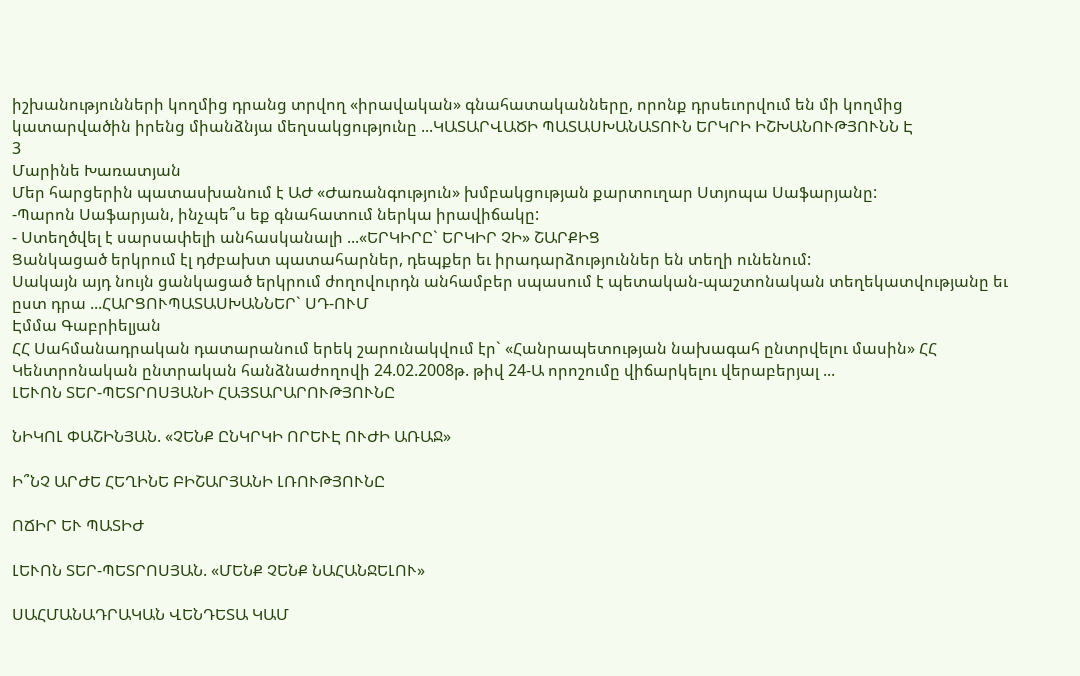իշխանությունների կողմից դրանց տրվող «իրավական» գնահատականները, որոնք դրսեւորվում են մի կողմից կատարվածին իրենց միանձնյա մեղսակցությունը ...ԿԱՏԱՐՎԱԾԻ ՊԱՏԱՍԽԱՆԱՏՈՒՆ ԵՐԿՐԻ ԻՇԽԱՆՈՒԹՅՈՒՆՆ Է
3
Մարինե Խառատյան
Մեր հարցերին պատասխանում է ԱԺ «Ժառանգություն» խմբակցության քարտուղար Ստյոպա Սաֆարյանը:
-Պարոն Սաֆարյան, ինչպե՞ս եք գնահատում ներկա իրավիճակը:
- Ստեղծվել է սարսափելի անհասկանալի ...«ԵՐԿԻՐԸ` ԵՐԿԻՐ ՉԻ» ՇԱՐՔԻՑ
Ցանկացած երկրում էլ դժբախտ պատահարներ, դեպքեր եւ իրադարձություններ են տեղի ունենում:
Սակայն այդ նույն ցանկացած երկրում ժողովուրդն անհամբեր սպասում է պետական-պաշտոնական տեղեկատվությանը եւ ըստ դրա ...ՀԱՐՑՈՒՊԱՏԱՍԽԱՆՆԵՐ` ՍԴ-ՈՒՄ
Էմմա Գաբրիելյան
ՀՀ Սահմանադրական դատարանում երեկ շարունակվում էր` «Հանրապետության նախագահ ընտրվելու մասին» ՀՀ Կենտրոնական ընտրական հանձնաժողովի 24.02.2008թ. թիվ 24-Ա որոշումը վիճարկելու վերաբերյալ ...
ԼԵՒՈՆ ՏԵՐ-ՊԵՏՐՈՍՅԱՆԻ ՀԱՅՏԱՐԱՐՈՒԹՅՈՒՆԸ

ՆԻԿՈԼ ՓԱՇԻՆՅԱՆ. «ՉԵՆՔ ԸՆԿՐԿԻ ՈՐԵՒԷ ՈՒԺԻ ԱՌԱՋ»

Ի՞ՆՉ ԱՐԺԵ ՀԵՂԻՆԵ ԲԻՇԱՐՅԱՆԻ ԼՌՈՒԹՅՈՒՆԸ

ՈՃԻՐ ԵՒ ՊԱՏԻԺ

ԼԵՒՈՆ ՏԵՐ-ՊԵՏՐՈՍՅԱՆ. «ՄԵՆՔ ՉԵՆՔ ՆԱՀԱՆՋԵԼՈՒ»

ՍԱՀՄԱՆԱԴՐԱԿԱՆ ՎԵՆԴԵՏԱ ԿԱՄ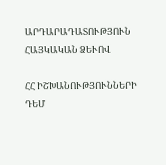ԱՐԴԱՐԱԴԱՏՈՒԹՅՈՒՆ ՀԱՅԿԱԿԱՆ ՁԵՒՈՎ

ՀՀ ԻՇԽԱՆՈՒԹՅՈՒՆՆԵՐԻ ԴԵՄ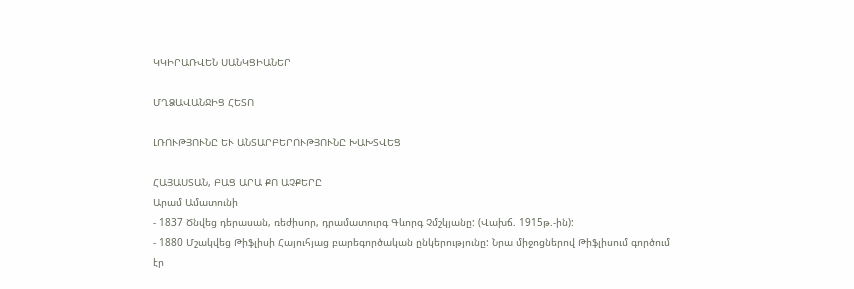ԿԿԻՐԱՌՎԵՆ ՍԱՆԿՑԻԱՆԵՐ

ՄՂՁԱՎԱՆՋԻՑ ՀԵՏՈ

ԼՌՈՒԹՅՈՒՆԸ ԵՒ ԱՆՏԱՐԲԵՐՈՒԹՅՈՒՆԸ ԽԱԽՏՎԵՑ

ՀԱՅԱՍՏԱՆ, ԲԱՑ ԱՐԱ ՔՈ ԱՉՔԵՐԸ
Արամ Ամատունի
- 1837 Ծնվեց դերասան, ռեժիսոր, դրամատուրգ Գևորգ Չմշկյանը: (Վախճ. 1915թ.-ին):
- 1880 Մշակվեց Թիֆլիսի Հայուհյաց բարեգործական ընկերությունը: Նրա միջոցներով Թիֆլիսում գործում էր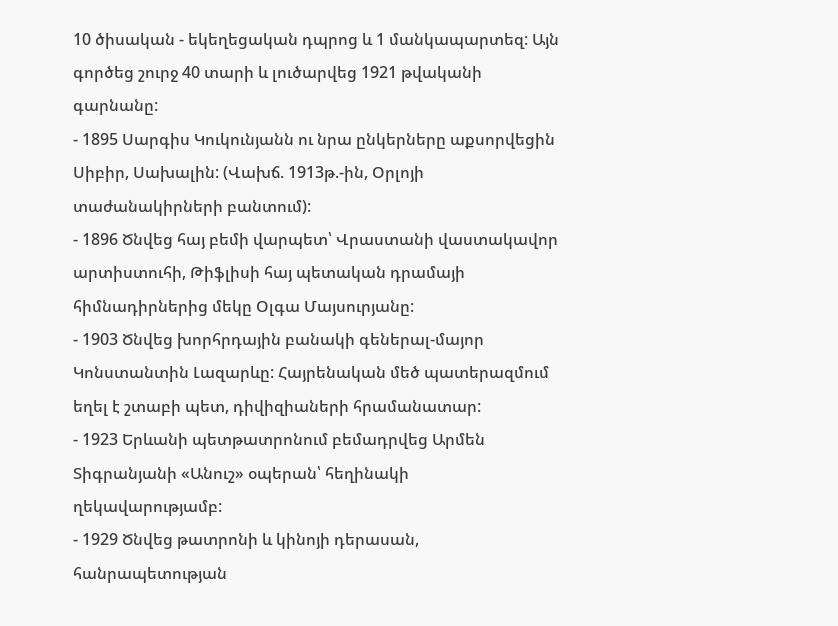10 ծիսական - եկեղեցական դպրոց և 1 մանկապարտեզ: Այն գործեց շուրջ 40 տարի և լուծարվեց 1921 թվականի գարնանը:
- 1895 Սարգիս Կուկունյանն ու նրա ընկերները աքսորվեցին Սիբիր, Սախալին: (Վախճ. 1913թ.-ին, Օրլոյի տաժանակիրների բանտում):
- 1896 Ծնվեց հայ բեմի վարպետ՝ Վրաստանի վաստակավոր արտիստուհի, Թիֆլիսի հայ պետական դրամայի հիմնադիրներից մեկը Օլգա Մայսուրյանը:
- 1903 Ծնվեց խորհրդային բանակի գեներալ-մայոր Կոնստանտին Լազարևը: Հայրենական մեծ պատերազմում եղել է շտաբի պետ, դիվիզիաների հրամանատար:
- 1923 Երևանի պետթատրոնում բեմադրվեց Արմեն Տիգրանյանի «Անուշ» օպերան՝ հեղինակի ղեկավարությամբ:
- 1929 Ծնվեց թատրոնի և կինոյի դերասան, հանրապետության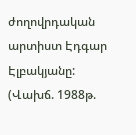ժողովրդական արտիստ Էդգար Էլբակյանը: (Վախճ. 1988թ.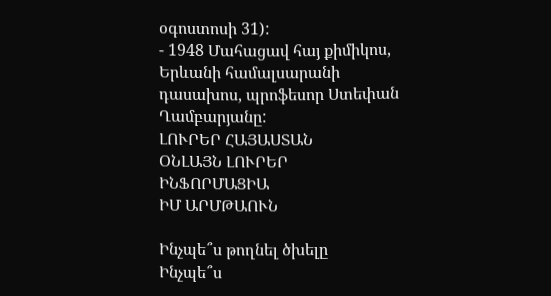օգոստոսի 31):
- 1948 Մահացավ հայ քիմիկոս, Երևանի համալսարանի դասախոս, պրոֆեսոր Ստեփան Ղամբարյանը:
ԼՈՒՐԵՐ ՀԱՅԱՍՏԱՆ
ՕՆԼԱՅՆ ԼՈՒՐԵՐ
ԻՆՖՈՐՄԱՑԻԱ
ԻՄ ԱՐՄԹԱՈՒՆ

Ինչպե՞ս թողնել ծխելը
Ինչպե՞ս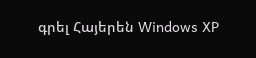գրել Հայերեն Windows XP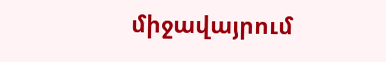միջավայրում